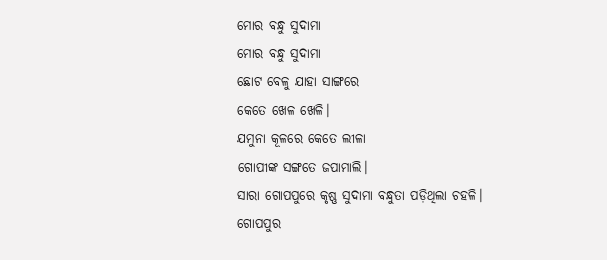ମୋର ବନ୍ଧୁ ସୁଦାମା
ମୋର ବନ୍ଧୁ ସୁଦାମା
ଛୋଟ ବେଳୁ ଯାହା ସାଙ୍ଗରେ
କେତେ ଖେଳ ଖେଳି।
ଯମୁନା କୂଳରେ କେତେ ଲୀଳା
ଗୋପୀଙ୍କ ସଙ୍ଗତେ ଜପାମାଲି।
ସାରା ଗୋପପୁରେ କୃଷ୍ଣ ସୁଦାମା ବନ୍ଧୁତା ପଡ଼ିଥିଲା ଚହଳି।
ଗୋପପୁର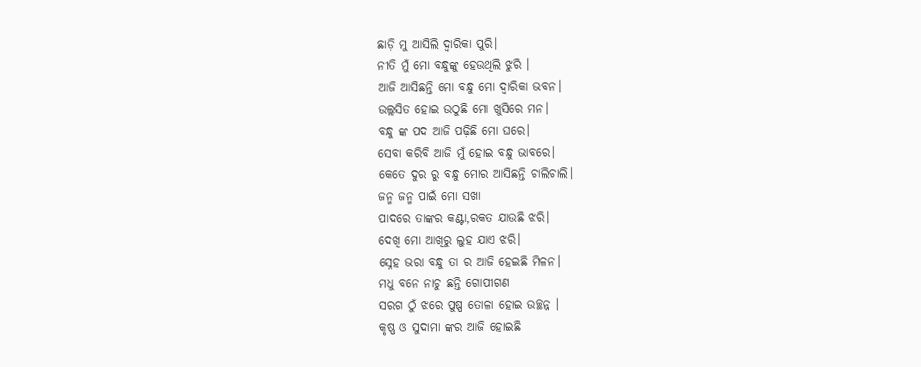ଛାଡ଼ି ମୁ ଆସିଲି ଦ୍ଵାରିକା ପୁରି।
ନୀତି ମୁଁ ମୋ ବନ୍ଧୁଙ୍କୁ ହେଉଥିଲି ଝୁରି ।
ଆଜି ଆସିଛନ୍ତି ମୋ ବନ୍ଧୁ ମୋ ଦ୍ଵାରିକା ଭବନ।
ଉଲ୍ଲସିତ ହୋଇ ଉଠୁଛି ମୋ ଖୁସିରେ ମନ।
ବନ୍ଧୁ ଙ୍କ ପଦ ଆଜି ପଢ଼ିଛି ମୋ ଘରେ।
ସେବା କରିବି ଆଜି ମୁଁ ହୋଇ ବନ୍ଧୁ ଭାବରେ।
କେତେ ଦୁର ରୁ ବନ୍ଧୁ ମୋର ଆସିଛନ୍ତି ଚାଲିଚାଲି।
ଜନ୍ମ ଜନ୍ମ ପାଇଁ ମୋ ସଖା
ପାଦରେ ତାଙ୍କର କଣ୍ଟା,ରକତ ଯାଉଛି ଝରି।
ଦେଖି ମୋ ଆଖିରୁ ଲୁହ ଯାଏ ଝରି।
ସ୍ନେହ ଭରା ବନ୍ଧୁ ତା ର ଆଜି ହେଇଛି ମିଳନ।
ମଧୁ ବନେ ନାଚୁ ଛନ୍ତି ଗୋପୀଗଣ
ସରଗ ଠୁଁ ଝରେ ପୁଷ୍ପ ତୋଳା ହୋଇ ଉଚ୍ଛନ୍ନ ।
କୃଷ୍ଣ ଓ ସୁଦାମା ଙ୍କର ଆଜି ହୋଇଛି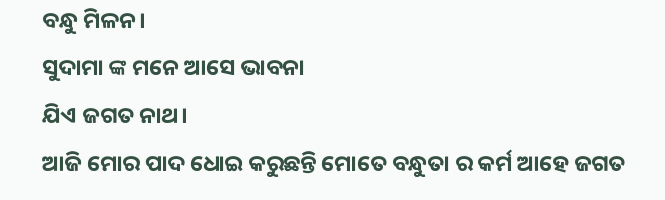ବନ୍ଧୁ ମିଳନ।
ସୁଦାମା ଙ୍କ ମନେ ଆସେ ଭାବନା
ଯିଏ ଜଗତ ନାଥ।
ଆଜି ମୋର ପାଦ ଧୋଇ କରୁଛନ୍ତି ମୋତେ ବନ୍ଧୁତା ର କର୍ମ ଆହେ ଜଗତ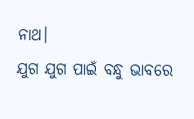ନାଥ।
ଯୁଗ ଯୁଗ ପାଇଁ ବନ୍ଧୁ ଭାବରେ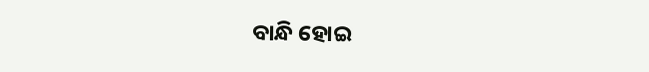ବାନ୍ଧି ହୋଇ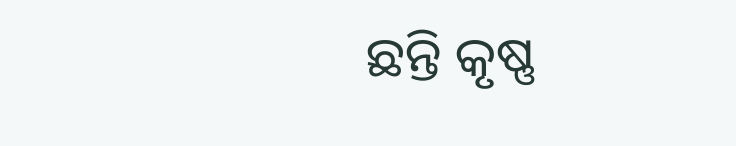ଛନ୍ତି କୃଷ୍ଣ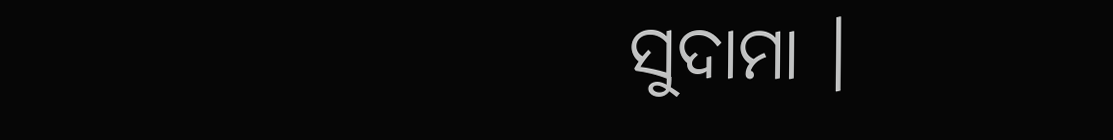ସୁଦାମା ।